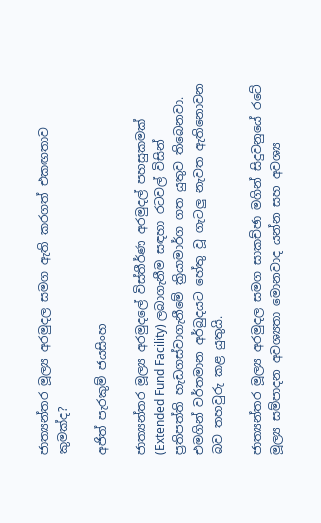ජාත්‍යන්තර මූල්‍ය අරමුදල සමග ඇති කරගත් එකඟතාව කුමක්ද?

අජිත් පැරකුම් ජයසිංහ

ජාත්‍යන්තර මූල්‍ය අරමුදලේ විස්තීර්ණ අරමුදල් පහසුකමක් (Extended Fund Facility) ලබාගැනීම සඳහා රටවල් විසින් ප්‍රතිපත්ති හැඩගස්වාගැනීමේ ක්‍රියාමාර්ග ගත යුතුව තිබෙනවා. එමගින් වර්තමාන අර්බුදයට හේතු වූ ගැටලු නැවත ඇතිනොවන බව තහවුරු කළ යුතුයි.

ජාත්‍යන්තර මූල්‍ය අරමුදල සමග සාකච්ඡා මගින් සිදුවනුයේ රටේ මූල්‍ය සම්පාදන අවශ්‍යතා මොනවාද යන්න සහ අවශ්‍ය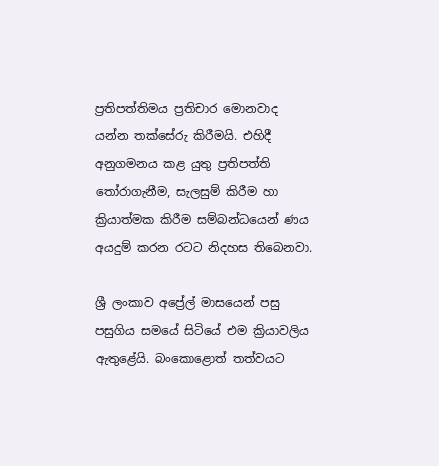ප්‍රතිපත්තිමය ප්‍රතිචාර මොනවාද යන්න තක්සේරු කිරීමයි. එහිදී අනුගමනය කළ යුතු ප්‍රතිපත්ති තෝරාගැනීම, සැලසුම් කිරීම හා ක්‍රියාත්මක කිරීම සම්බන්ධයෙන් ණය අයදුම් කරන රටට නිදහස තිබෙනවා.

ශ්‍රී ලංකාව අප්‍රේල් මාසයෙන් පසු පසුගිය සමයේ සිටියේ එම ක්‍රියාවලිය ඇතුළේයි. බංකොළොත් තත්වයට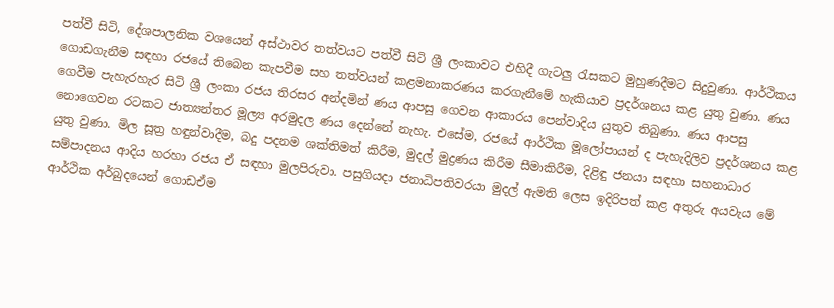පත්වී සිටි, දේශපාලනික වශයෙන් අස්ථාවර තත්වයට පත්වී සිටි ශ්‍රී ලංකාවට එහිදී ගැටලු රැසකට මුහුණදීමට සිදුවුණා. ආර්ථිකය ගොඩගැනීම සඳහා රජයේ තිබෙන කැපවීම සහ තත්වයන් කළමනාකරණය කරගැනීමේ හැකියාව ප්‍රදර්ශනය කළ යුතු වුණා. ණය ගෙවීම පැහැරහැර සිටි ශ්‍රී ලංකා රජය තිරසර අන්දමින් ණය ආපසු ගෙවන ආකාරය පෙන්වාදිය යුතුව තිබුණා. ණය ආපසු නොගෙවන රටකට ජාත්‍යන්තර මූල්‍ය අරමුදල ණය දෙන්නේ නැහැ. එසේම, රජයේ ආර්ථික මූලෝපායන් ද පැහැදිලිව ප්‍රදර්ශනය කළ යුතු වුණා. මිල සූත්‍ර හඳුන්වාදීම, බදු පදනම ශක්තිමත් කිරීම, මුදල් මුද්‍රණය කිරීම සීමාකිරීම, දිළිඳු ජනයා සඳහා සහනාධාර සම්පාදනය ආදිය හරහා රජය ඒ සඳහා මුලපිරුවා. පසුගියදා ජනාධිපතිවරයා මුදල් ඇමති ලෙස ඉදිරිපත් කළ අතුරු අයවැය මේ ආර්ථික අර්බුදයෙන් ගොඩඒම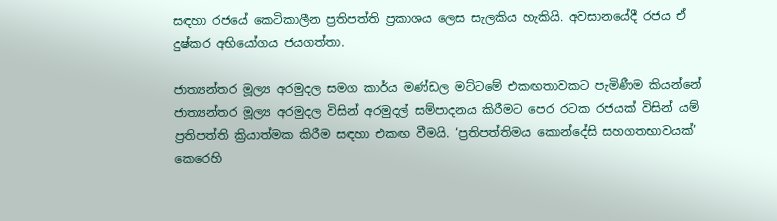සඳහා රජයේ කෙටිකාලීන ප්‍රතිපත්ති ප්‍රකාශය ලෙස සැලකිය හැකියි. අවසානයේදී රජය ඒ දුෂ්කර අභියෝගය ජයගත්තා.

ජාත්‍යන්තර මූල්‍ය අරමුදල සමග කාර්ය මණ්ඩල මට්ටමේ එකඟතාවකට පැමිණීම කියන්නේ ජාත්‍යන්තර මූල්‍ය අරමුදල විසින් අරමුදල් සම්පාදනය කිරීමට පෙර රටක රජයක් විසින් යම් ප්‍රතිපත්ති ක්‍රියාත්මක කිරීම සඳහා එකඟ වීමයි. ‘ප්‍රතිපත්තිමය කොන්දේසි සහගතභාවයක්’ කෙරෙහි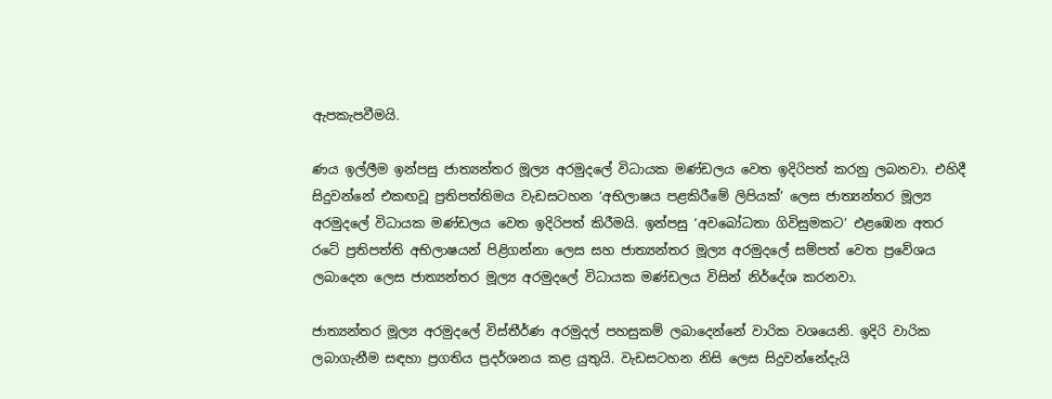ඇපකැපවීමයි.

ණය ඉල්ලීම ඉන්පසු ජාත්‍යන්තර මූල්‍ය අරමුදලේ විධායක මණ්ඩලය වෙත ඉදිරිපත් කරනු ලබනවා. එහිදී සිදුවන්නේ එකඟවූ ප්‍රතිපත්තිමය වැඩසටහන ‘අභිලාෂය පළකිරීමේ ලිපියක්’ ලෙස ජාත්‍යන්තර මූල්‍ය අරමුදලේ විධායක මණ්ඩලය වෙත ඉදිරිපත් කිරීමයි. ඉන්පසු ‘අවබෝධතා ගිවිසුමකට’ එළඹෙන අතර රටේ ප්‍රතිපත්ති අභිලාෂයන් පිළිගන්නා ලෙස සහ ජාත්‍යන්තර මූල්‍ය අරමුදලේ සම්පත් වෙත ප්‍රවේශය ලබාදෙන ලෙස ජාත්‍යන්තර මූල්‍ය අරමුදලේ විධායක මණ්ඩලය විසින් නිර්දේශ කරනවා.

ජාත්‍යන්තර මූල්‍ය අරමුදලේ විස්තීර්ණ අරමුදල් පහසුකම් ලබාදෙන්නේ වාරික වශයෙනි. ඉදිරි වාරික ලබාගැනීම සඳහා ප්‍රගතිය ප්‍රදර්ශනය කළ යුතුයි. වැඩසටහන නිසි ලෙස සිදුවන්නේදැයි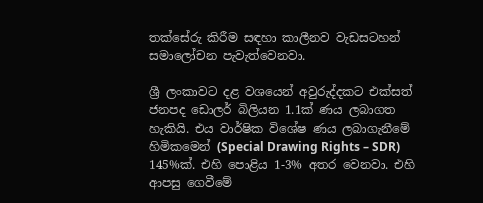තක්සේරු කිරීම සඳහා කාලීනව වැඩසටහන් සමාලෝචන පැවැත්වෙනවා.

ශ්‍රී ලංකාවට දළ වශයෙන් අවුරුද්දකට එක්සත් ජනපද ඩොලර් බිලියන 1.1ක් ණය ලබාගත හැකියි. එය වාර්ෂික විශේෂ ණය ලබාගැනීමේ හිමිකමෙන් (Special Drawing Rights – SDR) 145%ක්. එහි පොළිය 1-3% අතර වෙනවා. එහි ආපසු ගෙවීමේ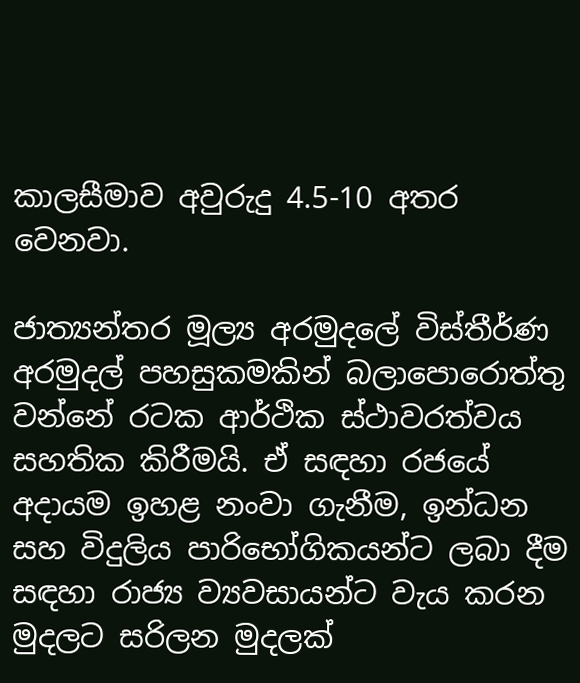කාලසීමාව අවුරුදු 4.5-10 අතර වෙනවා.

ජාත්‍යන්තර මූල්‍ය අරමුදලේ විස්තීර්ණ අරමුදල් පහසුකමකින් බලාපොරොත්තු වන්නේ රටක ආර්ථික ස්ථාවරත්වය සහතික කිරීමයි. ඒ සඳහා රජයේ අදායම ඉහළ නංවා ගැනීම, ඉන්ධන සහ විදුලිය පාරිභෝගිකයන්ට ලබා දීම සඳහා රාජ්‍ය ව්‍යවසායන්ට වැය කරන මුදලට සරිලන මුදලක්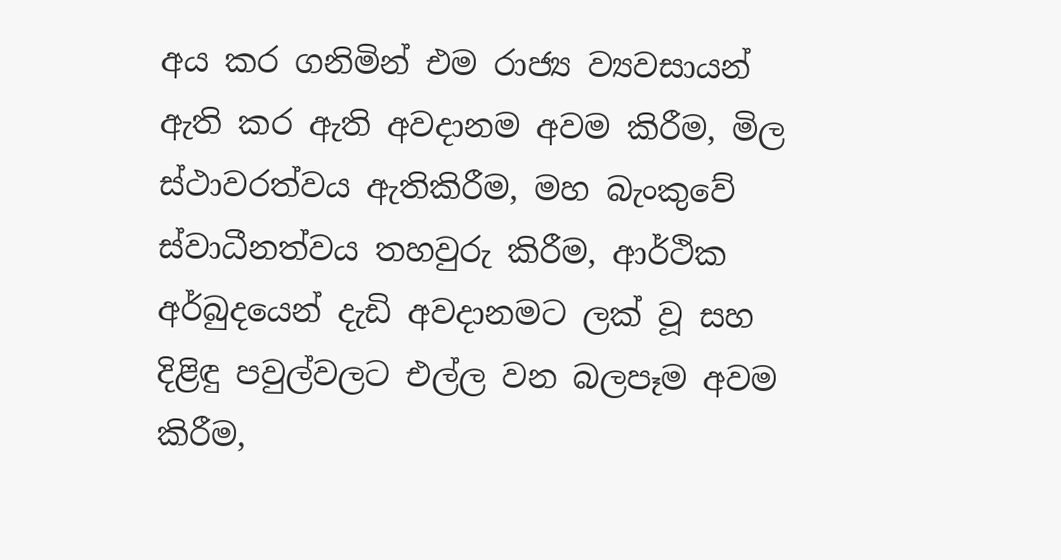අය කර ගනිමින් එම රාජ්‍ය ව්‍යවසායන් ඇති කර ඇති අවදානම අවම කිරීම, මිල ස්ථාවරත්වය ඇතිකිරීම, මහ බැංකුවේ ස්වාධීනත්වය තහවුරු කිරීම, ආර්ථික අර්බුදයෙන් දැඩි අවදානමට ලක් වූ සහ දිළිඳු පවුල්වලට එල්ල වන බලපෑම අවම කිරීම,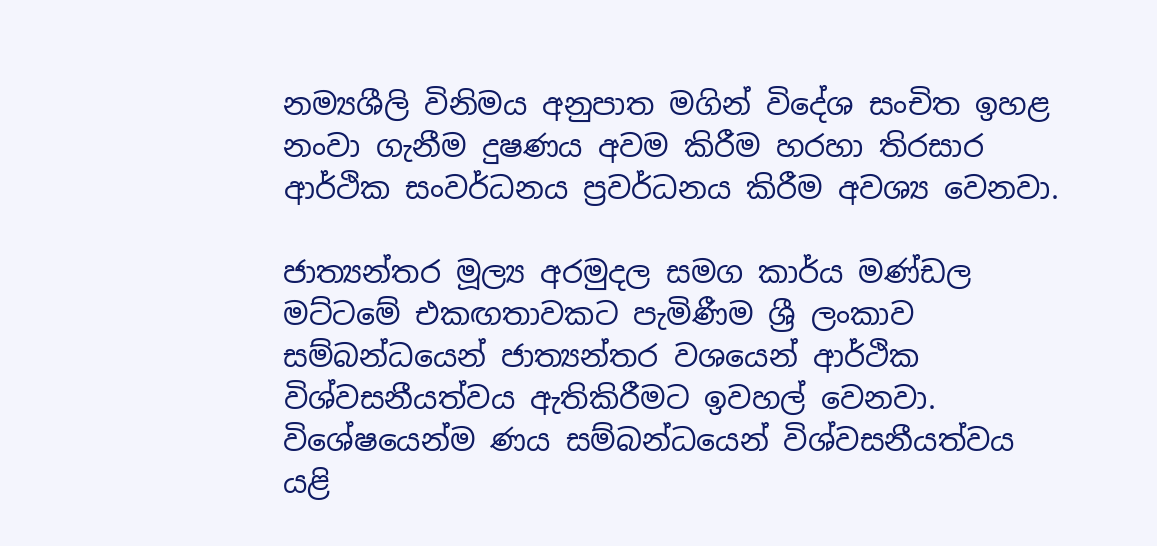නම්‍යශීලි විනිමය අනුපාත මගින් විදේශ සංචිත ඉහළ නංවා ගැනීම දුෂණය අවම කිරීම හරහා තිරසාර ආර්ථික සංවර්ධනය ප්‍රවර්ධනය කිරීම අවශ්‍ය වෙනවා.

ජාත්‍යන්තර මූල්‍ය අරමුදල සමග කාර්ය මණ්ඩල මට්ටමේ එකඟතාවකට පැමිණීම ශ්‍රී ලංකාව සම්බන්ධයෙන් ජාත්‍යන්තර වශයෙන් ආර්ථික විශ්වසනීයත්වය ඇතිකිරීමට ඉවහල් වෙනවා. විශේෂයෙන්ම ණය සම්බන්ධයෙන් විශ්වසනීයත්වය යළි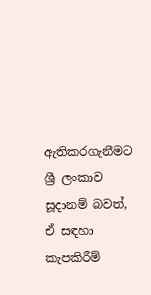ඇතිකරගැනීමට ශ්‍රී ලංකාව සූදානම් බවත්, ඒ සඳහා කැපකිරීම්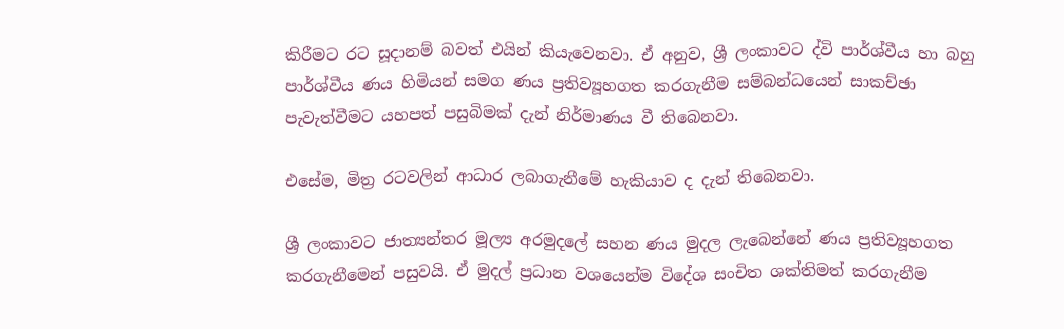කිරීමට රට සූදානම් බවත් එයින් කියැවෙනවා. ඒ අනුව, ශ්‍රී ලංකාවට ද්වි පාර්ශ්වීය හා බහු පාර්ශ්වීය ණය හිමියන් සමග ණය ප්‍රතිව්‍යූහගත කරගැනීම සම්බන්ධයෙන් සාකච්ඡා පැවැත්වීමට යහපත් පසුබිමක් දැන් නිර්මාණය වී තිබෙනවා.

එසේම, මිත්‍ර රටවලින් ආධාර ලබාගැනීමේ හැකියාව ද දැන් තිබෙනවා.

ශ්‍රී ලංකාවට ජාත්‍යන්තර මූල්‍ය අරමුදලේ සහන ණය මුදල ලැබෙන්නේ ණය ප්‍රතිව්‍යූහගත කරගැනීමෙන් පසුවයි. ඒ මුදල් ප්‍රධාන වශයෙන්ම විදේශ සංචිත ශක්තිමත් කරගැනීම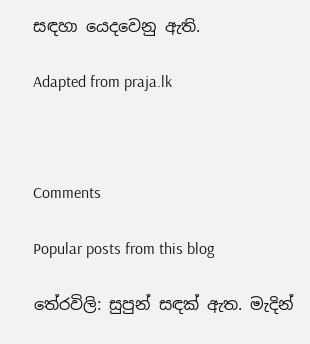සඳහා යෙදවෙනු ඇති.

Adapted from praja.lk



Comments

Popular posts from this blog

තේරවිලි: සුපුන් සඳක් ඇත. මැදින්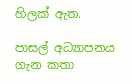හිලක් ඇත.

පාසල් අධ්‍යාපනය ගැන කතා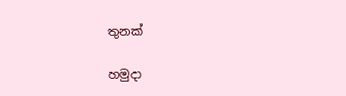තුනක්

හමුදා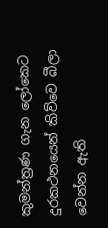කුමන්ත්‍රණ ගැන ලෝකෙට දුරකථනයෙන් කිව්වෙ බීලා වෙන්න ඇති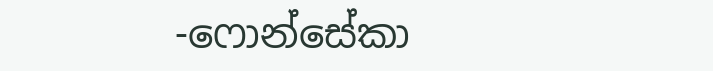-ෆොන්සේකා